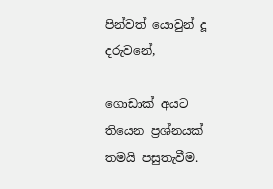පින්වත් යොවුන් දූ දරුවනේ,

ගොඩාක් අයට තියෙන ප්‍රශ්නයක් තමයි පසුතැවීම.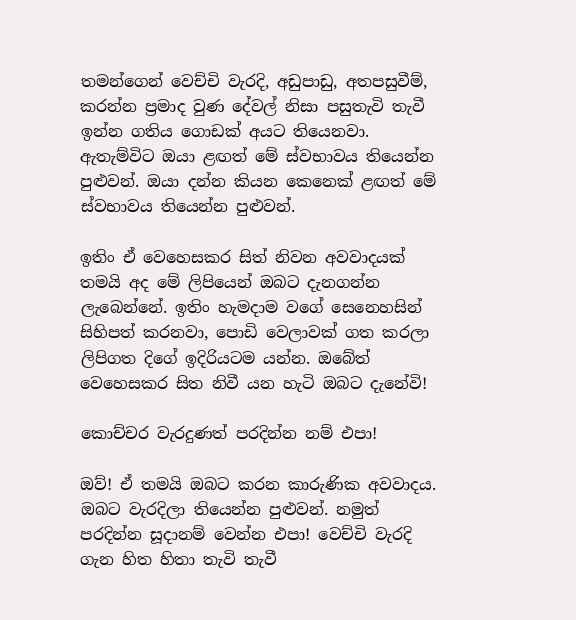තමන්ගෙන් වෙච්චි වැරදි, අඩුපාඩු, අතපසුවීම්, කරන්න ප්‍රමාද වුණ දේවල් නිසා පසුතැවි තැවී ඉන්න ගතිය ගොඩක් අයට තියෙනවා. ඇතැම්විට ඔයා ළඟත් මේ ස්වභාවය තියෙන්න පුළුවන්. ඔයා දන්න කියන කෙනෙක් ළඟත් මේ ස්වභාවය තියෙන්න පුළුවන්.

ඉතිං ඒ වෙහෙසකර සිත් නිවන අවවාදයක් තමයි අද මේ ලිපියෙන් ඔබට දැනගන්න ලැබෙන්නේ. ඉතිං හැමදාම වගේ සෙනෙහසින් සිහිපත් කරනවා, පොඩි වෙලාවක් ගත කරලා ලිපිගත දිගේ ඉදිරියටම යන්න. ඔබේත් වෙහෙසකර සිත නිවී යන හැටි ඔබට දැනේවි!

කොච්චර වැරදුණත් පරදින්න නම් එපා!

ඔව්! ඒ තමයි ඔබට කරන කාරුණික අවවාදය. ඔබට වැරදිලා තියෙන්න පුළුවන්. නමුත් පරදින්න සූදානම් වෙන්න එපා! වෙච්චි වැරදි ගැන හිත හිතා තැවි තැවී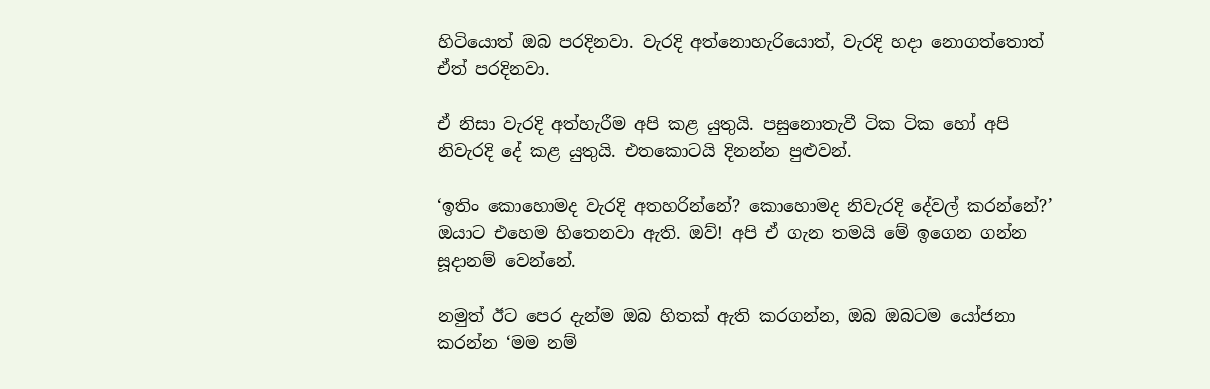හිටියොත් ඔබ පරදිනවා. වැරදි අත්නොහැරියොත්, වැරදි හදා නොගත්තොත් ඒත් පරදිනවා.

ඒ නිසා වැරදි අත්හැරීම අපි කළ යුතුයි. පසුනොතැවී ටික ටික හෝ අපි නිවැරදි දේ කළ යුතුයි. එතකොටයි දිනන්න පුළුවන්.

‘ඉතිං කොහොමද වැරදි අතහරින්නේ? කොහොමද නිවැරදි දේවල් කරන්නේ?’ ඔයාට එහෙම හිතෙනවා ඇති. ඔව්! අපි ඒ ගැන තමයි මේ ඉගෙන ගන්න සූදානම් වෙන්නේ.

නමුත් ඊට පෙර දැන්ම ඔබ හිතක් ඇති කරගන්න, ඔබ ඔබටම යෝජනා කරන්න ‘මම නම්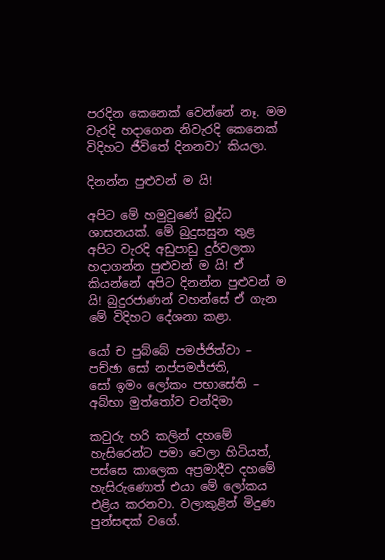පරදින කෙනෙක් වෙන්නේ නෑ. මම වැරදි හදාගෙන නිවැරදි කෙනෙක් විදිහට ජීවිතේ දිනනවා’ කියලා.

දිනන්න පුළුවන් ම යි!

අපිට මේ හමුවුණේ බුද්ධ ශාසනයක්. මේ බුදුසසුන තුළ අපිට වැරදි අඩුපාඩු දුර්වලතා හදාගන්න පුළුවන් ම යි! ඒ කියන්නේ අපිට දිනන්න පුළුවන් ම යි! බුදුරජාණන් වහන්සේ ඒ ගැන මේ විදිහට දේශනා කළා.

යෝ ච පුබ්බේ පමජ්ජිත්වා – පච්ඡා සෝ නප්පමජ්ජති,
සෝ ඉමං ලෝකං පභාසේති – අබ්භා මුත්තෝව චන්දිමා

කවුරු හරි කලින් දහමේ හැසිරෙන්ට පමා වෙලා හිටියත්, පස්සෙ කාලෙක අප්‍රමාදීව දහමේ හැසිරුණොත් එයා මේ ලෝකය එළිය කරනවා. වලාකුළින් මිදුණ පුන්සඳක් වගේ.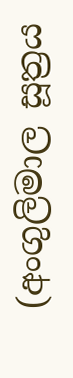(අංගුලිමාල සූත්‍රය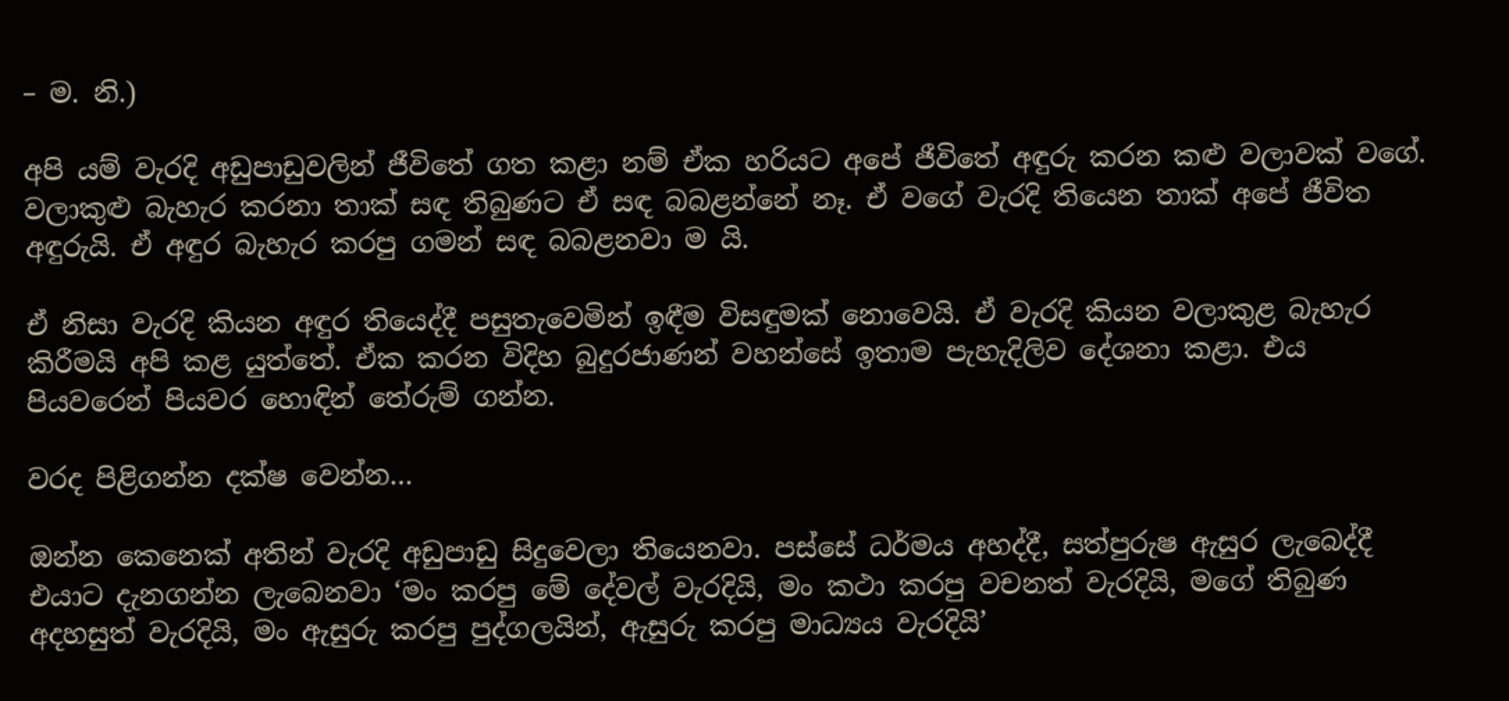– ම. නි.)

අපි යම් වැරදි අඩුපාඩුවලින් ජීවිතේ ගත කළා නම් ඒක හරියට අපේ ජීවිතේ අඳුරු කරන කළු වලාවක් වගේ. වලාකුළු බැහැර කරනා තාක් සඳ තිබුණට ඒ සඳ බබළන්නේ නෑ. ඒ වගේ වැරදි තියෙන තාක් අපේ ජීවිත අඳුරුයි. ඒ අඳුර බැහැර කරපු ගමන් සඳ බබළනවා ම යි.

ඒ නිසා වැරදි කියන අඳුර තියෙද්දී පසුතැවෙමින් ඉඳීම විසඳුමක් නොවෙයි. ඒ වැරදි කියන වලාකුළ බැහැර කිරීමයි අපි කළ යුත්තේ. ඒක කරන විදිහ බුදුරජාණන් වහන්සේ ඉතාම පැහැදිලිව දේශනා කළා. එය පියවරෙන් පියවර හොඳින් තේරුම් ගන්න.

වරද පිළිගන්න දක්ෂ වෙන්න…

ඔන්න කෙනෙක් අතින් වැරදි අඩුපාඩු සිදුවෙලා තියෙනවා. පස්සේ ධර්මය අහද්දී, සත්පුරුෂ ඇසුර ලැබෙද්දී එයාට දැනගන්න ලැබෙනවා ‘මං කරපු මේ දේවල් වැරදියි, මං කථා කරපු වචනත් වැරදියි, මගේ තිබුණ අදහසුත් වැරදියි, මං ඇසුරු කරපු පුද්ගලයින්, ඇසුරු කරපු මාධ්‍යය වැරදියි’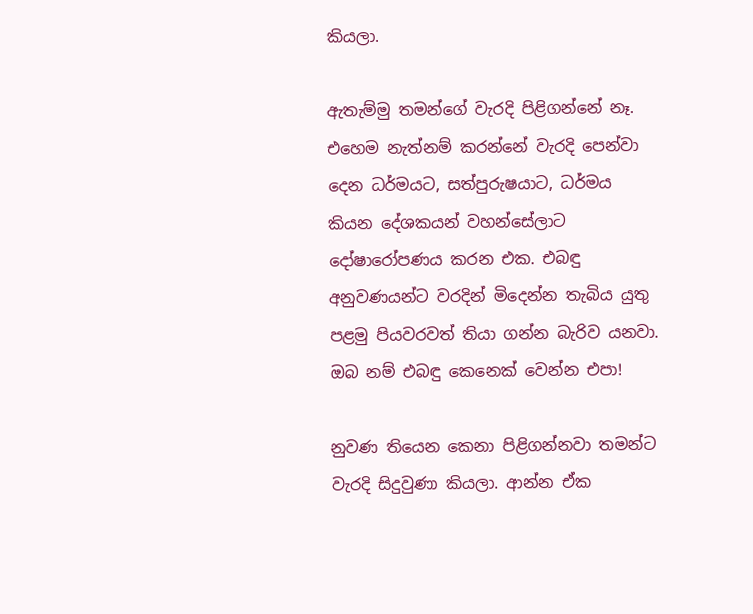කියලා.

ඇතැම්මු තමන්ගේ වැරදි පිළිගන්නේ නෑ. එහෙම නැත්නම් කරන්නේ වැරදි පෙන්වා දෙන ධර්මයට, සත්පුරුෂයාට, ධර්මය කියන දේශකයන් වහන්සේලාට දෝෂාරෝපණය කරන එක. එබඳු අනුවණයන්ට වරදින් මිදෙන්න තැබිය යුතු පළමු පියවරවත් තියා ගන්න බැරිව යනවා. ඔබ නම් එබඳු කෙනෙක් වෙන්න එපා!

නුවණ තියෙන කෙනා පිළිගන්නවා තමන්ට වැරදි සිදුවුණා කියලා. ආන්න ඒක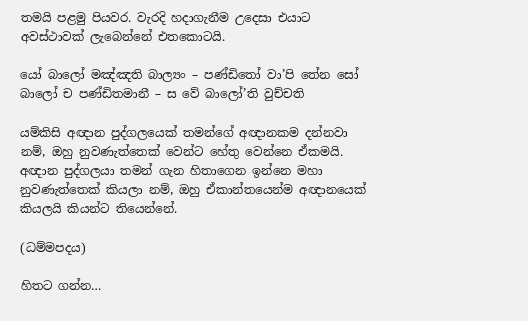තමයි පළමු පියවර. වැරදි හදාගැනීම උදෙසා එයාට අවස්ථාවක් ලැබෙන්නේ එතකොටයි.

යෝ බාලෝ මඤ්ඤති බාල්‍යං – පණ්ඩිතෝ වා’පි තේන සෝ
බාලෝ ච පණ්ඩිතමානී – ස වේ බාලෝ’ති වුච්චති

යම්කිසි අඥාන පුද්ගලයෙක් තමන්ගේ අඥානකම දන්නවා නම්, ඔහු නුවණැත්තෙක් වෙන්ට හේතු වෙන්නෙ ඒකමයි. අඥාන පුද්ගලයා තමන් ගැන හිතාගෙන ඉන්නෙ මහා නුවණැත්තෙක් කියලා නම්, ඔහු ඒකාන්තයෙන්ම අඥානයෙක් කියලයි කියන්ට තියෙන්නේ.

(ධම්මපදය)

හිතට ගන්න…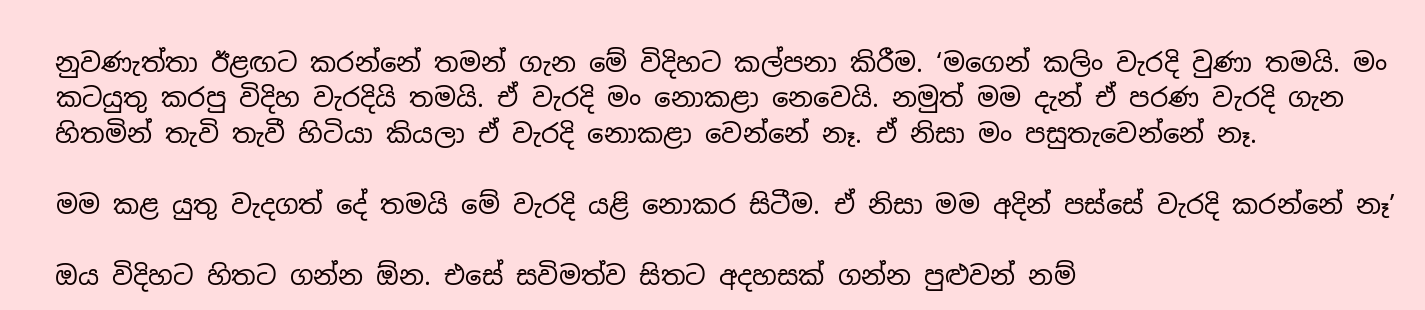නුවණැත්තා ඊළඟට කරන්නේ තමන් ගැන මේ විදිහට කල්පනා කිරීම. ‘මගෙන් කලිං වැරදි වුණා තමයි. මං කටයුතු කරපු විදිහ වැරදියි තමයි. ඒ වැරදි මං නොකළා නෙවෙයි. නමුත් මම දැන් ඒ පරණ වැරදි ගැන හිතමින් තැවි තැවී හිටියා කියලා ඒ වැරදි නොකළා වෙන්නේ නෑ. ඒ නිසා මං පසුතැවෙන්නේ නෑ.

මම කළ යුතු වැදගත් දේ තමයි මේ වැරදි යළි නොකර සිටීම. ඒ නිසා මම අදින් පස්සේ වැරදි කරන්නේ නෑ’

ඔය විදිහට හිතට ගන්න ඕන. එසේ සවිමත්ව සිතට අදහසක් ගන්න පුළුවන් නම්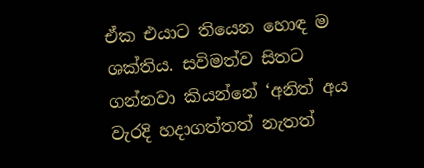ඒක එයාට තියෙන හොඳ ම ශක්තිය. සවිමත්ව සිතට ගන්නවා කියන්නේ ‘අනිත් අය වැරදි හදාගත්තත් නැතත්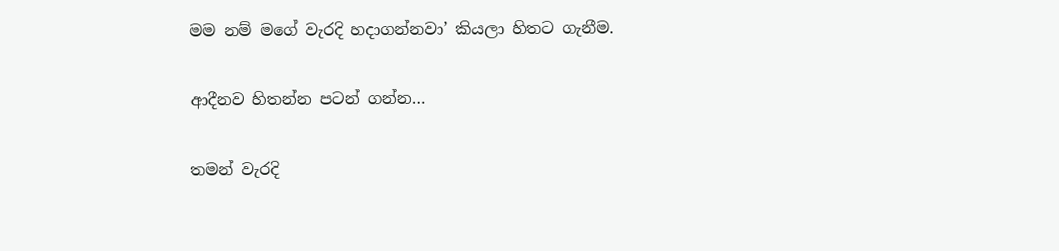මම නම් මගේ වැරදි හදාගන්නවා’ කියලා හිතට ගැනීම.

ආදීනව හිතන්න පටන් ගන්න…

තමන් වැරදි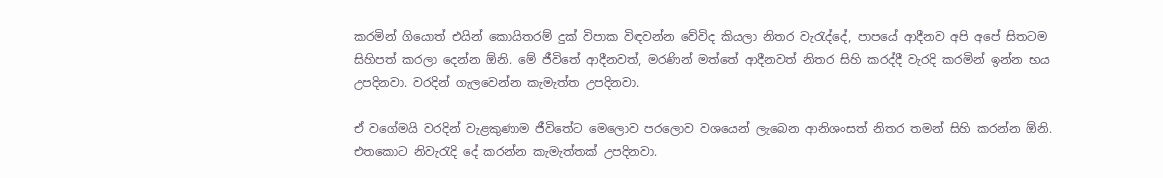කරමින් ගියොත් එයින් කොයිතරම් දුක් විපාක විඳවන්න වේවිද කියලා නිතර වැරැද්දේ, පාපයේ ආදීනව අපි අපේ සිතටම සිහිපත් කරලා දෙන්න ඕනි. මේ ජීවිතේ ආදීනවත්, මරණින් මත්තේ ආදීනවත් නිතර සිහි කරද්දී වැරදි කරමින් ඉන්න භය උපදිනවා. වරදින් ගැලවෙන්න කැමැත්ත උපදිනවා.

ඒ වගේමයි වරදින් වැළකුණාම ජීවිතේට මෙලොව පරලොව වශයෙන් ලැබෙන ආනිශංසත් නිතර තමන් සිහි කරන්න ඕනි. එතකොට නිවැරැදි දේ කරන්න කැමැත්තක් උපදිනවා.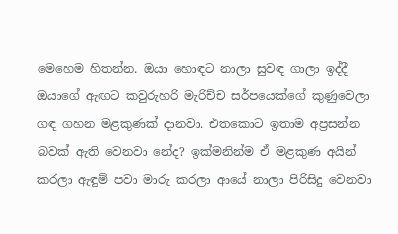මෙහෙම හිතන්න. ඔයා හොඳට නාලා සුවඳ ගාලා ඉද්දී ඔයාගේ ඇඟට කවුරුහරි මැරිච්ච සර්පයෙක්ගේ කුණුවෙලා ගඳ ගහන මළකුණක් දානවා. එතකොට ඉතාම අප්‍රසන්න බවක් ඇති වෙනවා නේද? ඉක්මනින්ම ඒ මළකුණ අයින් කරලා ඇඳුම් පවා මාරු කරලා ආයේ නාලා පිරිසිදු වෙනවා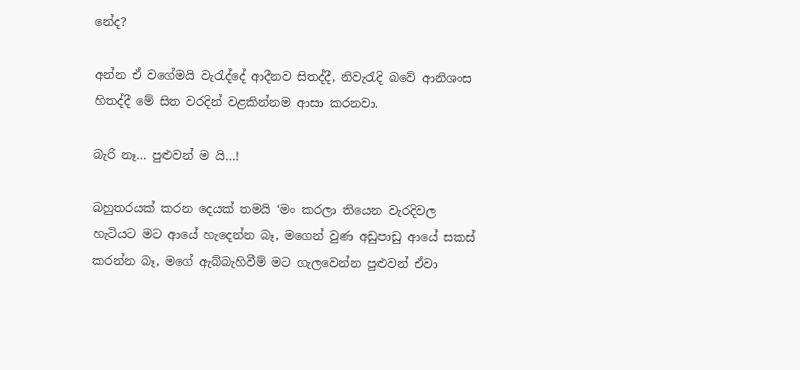නේද?

අන්න ඒ වගේමයි වැරැද්දේ ආදීනව සිතද්දී, නිවැරැදි බවේ ආනිශංස හිතද්දී මේ සිත වරදින් වළකින්නම ආසා කරනවා.

බැරි නෑ… පුළුවන් ම යි…!

බහුතරයක් කරන දෙයක් තමයි ‘මං කරලා තියෙන වැරදිවල හැටියට මට ආයේ හැදෙන්න බෑ, මගෙන් වුණ අඩුපාඩු ආයේ සකස් කරන්න බෑ, මගේ ඇබ්බැහිවීම් මට ගැලවෙන්න පුළුවන් ඒවා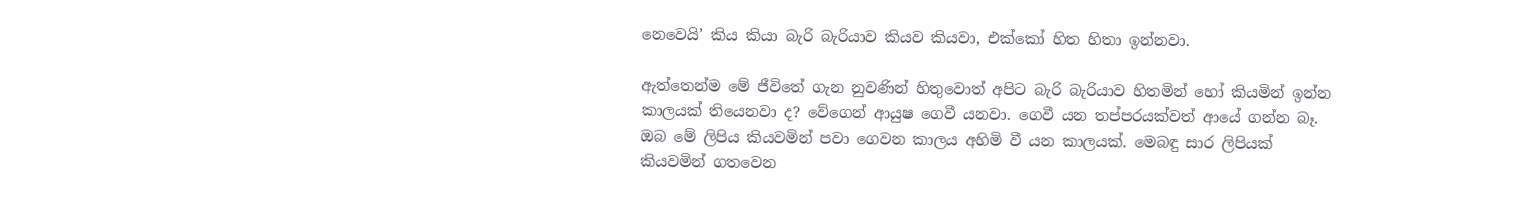නෙවෙයි’ කිය කියා බැරි බැරියාව කියව කියවා, එක්කෝ හිත හිතා ඉන්නවා.

ඇත්තෙන්ම මේ ජීවිතේ ගැන නුවණින් හිතුවොත් අපිට බැරි බැරියාව හිතමින් හෝ කියමින් ඉන්න කාලයක් තියෙනවා ද? වේගෙන් ආයුෂ ගෙවී යනවා. ගෙවී යන තප්පරයක්වත් ආයේ ගන්න බෑ. ඔබ මේ ලිපිය කියවමින් පවා ගෙවන කාලය අහිමි වී යන කාලයක්. මෙබඳු සාර ලිපියක් කියවමින් ගතවෙන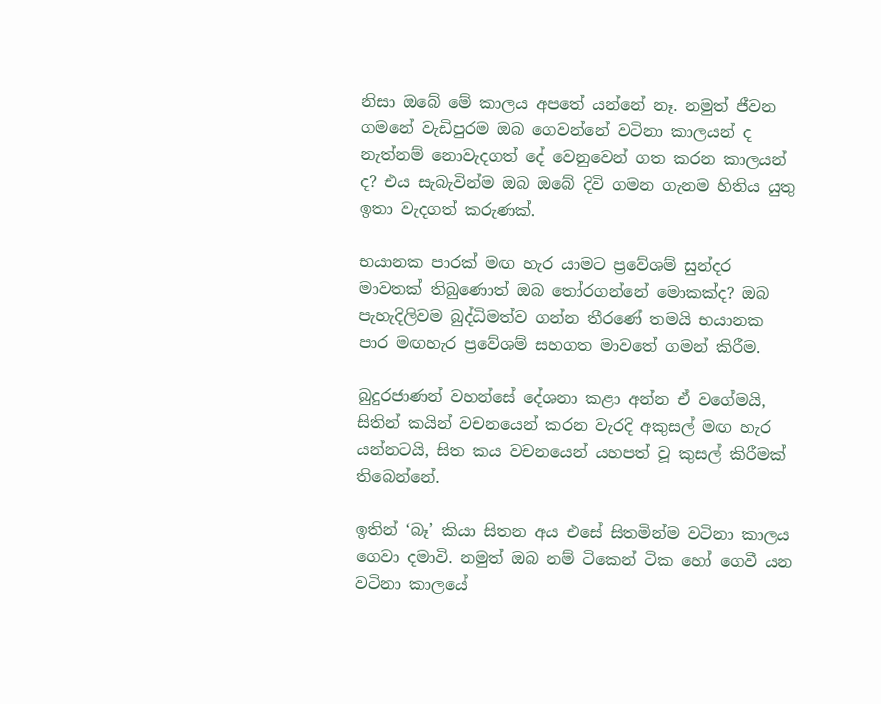නිසා ඔබේ මේ කාලය අපතේ යන්නේ නෑ. නමුත් ජීවන ගමනේ වැඩිපුරම ඔබ ගෙවන්නේ වටිනා කාලයන් ද නැත්නම් නොවැදගත් දේ වෙනුවෙන් ගත කරන කාලයන් ද? එය සැබැවින්ම ඔබ ඔබේ දිවි ගමන ගැනම හිතිය යුතු ඉතා වැදගත් කරුණක්.

භයානක පාරක් මඟ හැර යාමට ප්‍රවේශම් සුන්දර මාවතක් තිබුණොත් ඔබ තෝරගන්නේ මොකක්ද? ඔබ පැහැදිලිවම බුද්ධිමත්ව ගන්න තීරණේ තමයි භයානක පාර මඟහැර ප්‍රවේශම් සහගත මාවතේ ගමන් කිරීම.

බුදුරජාණන් වහන්සේ දේශනා කළා අන්න ඒ වගේමයි, සිතින් කයින් වචනයෙන් කරන වැරදි අකුසල් මඟ හැර යන්නටයි, සිත කය වචනයෙන් යහපත් වූ කුසල් කිරීමක් තිබෙන්නේ.

ඉතින් ‘බෑ’ කියා සිතන අය එසේ සිතමින්ම වටිනා කාලය ගෙවා දමාවි. නමුත් ඔබ නම් ටිකෙන් ටික හෝ ගෙවී යන වටිනා කාලයේ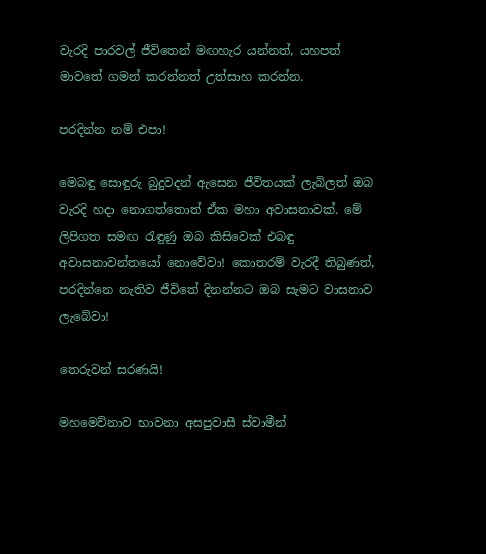වැරදි පාරවල් ජීවිතෙන් මඟහැර යන්නත්, යහපත් මාවතේ ගමන් කරන්නත් උත්සාහ කරන්න.

පරදින්න නම් එපා!

මෙබඳු සොඳුරු බුදුවදන් ඇසෙන ජීවිතයක් ලැබිලත් ඔබ වැරදි හදා නොගත්තොත් ඒක මහා අවාසනාවක්. මේ ලිපිගත සමඟ රැඳුණු ඔබ කිසිවෙක් එබඳු අවාසනාවන්තයෝ නොවේවා! කොතරම් වැරදී තිබුණත්, පරදින්නෙ නැතිව ජීවිතේ දිනන්නට ඔබ සැමට වාසනාව ලැබේවා!

තෙරුවන් සරණයි!

මහමෙව්නාව භාවනා අසපුවාසී ස්වාමීන්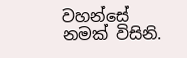වහන්සේ නමක් විසිනි.